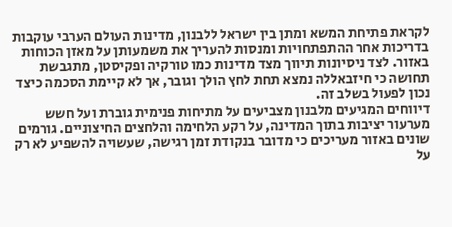לקראת פתיחת המשא ומתן בין ישראל ללבנון, מדינות העולם הערבי עוקבות בדריכות אחר ההתפתחויות ומנסות להעריך את משמעותן על מאזן הכוחות באזור. לצד ניסיונות תיווך מצד מדינות כמו טורקיה ופקיסטן, מתגבשת תחושה כי חיזבאללה נמצא תחת לחץ הולך וגובר, אך לא קיימת הסכמה כיצד נכון לפעול בשלב זה.
דיווחים המגיעים מלבנון מצביעים על מתיחות פנימית גוברת ועל חשש מערעור יציבות בתוך המדינה, על רקע הלחימה והלחצים החיצוניים. גורמים שונים באזור מעריכים כי מדובר בנקודת זמן רגישה, שעשויה להשפיע לא רק על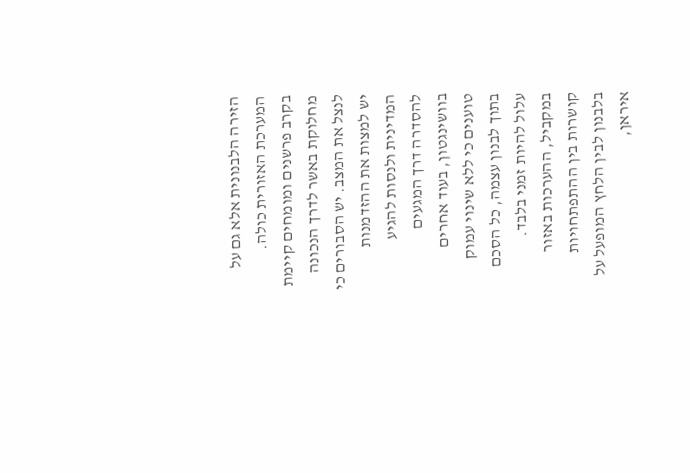הזירה הלבנונית אלא גם על המערכת האזורית כולה.
בקרב פרשנים ומומחים קיימת מחלוקת באשר לדרך הנכונה לנצל את המצב. יש הסבורים כי יש למצות את ההזדמנות המדינית ולנסות להגיע להסדרה דרך המגעים בוושינגטון, בעוד אחרים טוענים כי ללא שינוי עמוק בתוך לבנון עצמה, כל הסכם עלול להיות זמני בלבד.
במקביל, ההערכות באזור קושרות בין ההתפתחויות בלבנון לבין הלחץ המופעל על איראן,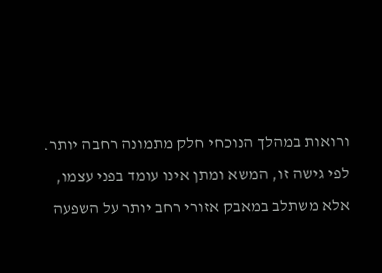ורואות במהלך הנוכחי חלק מתמונה רחבה יותר. לפי גישה זו, המשא ומתן אינו עומד בפני עצמו, אלא משתלב במאבק אזורי רחב יותר על השפעה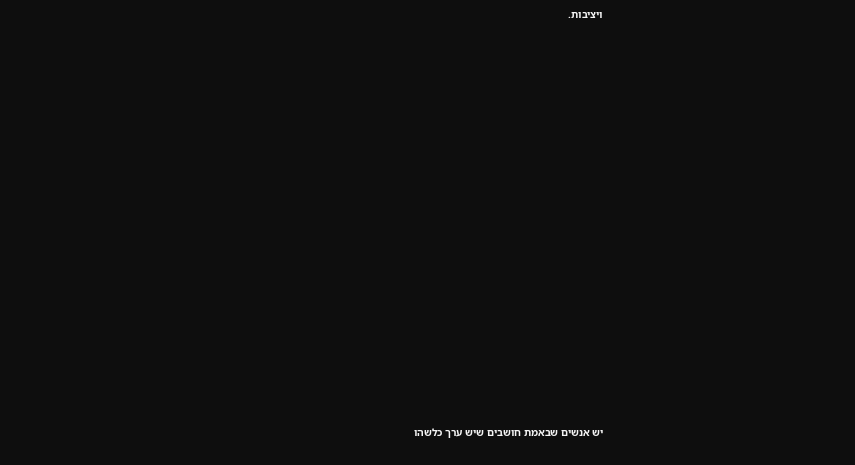ויציבות.





















יש אנשים שבאמת חושבים שיש ערך כלשהו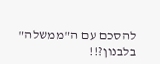להסכם עם ה"ממשלה" בלבנון?!!